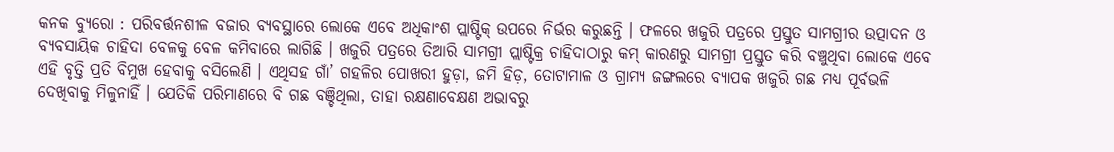କନକ ବ୍ୟୁରୋ : ପରିବର୍ତ୍ତନଶୀଳ ବଜାର ବ୍ୟବସ୍ଥାରେ ଲୋକେ ଏବେ ଅଧିକାଂଶ ପ୍ଲାଷ୍ଟିକ୍ ଉପରେ ନିର୍ଭର କରୁଛନ୍ତି । ଫଳରେ ଖଜୁରି ପତ୍ରରେ ପ୍ରସ୍ତୁତ ସାମଗ୍ରୀର ଉତ୍ପାଦନ ଓ ବ୍ୟବସାୟିକ ଚାହିଦା ବେଳକୁ ବେଳ କମିବାରେ ଲାଗିଛି । ଖଜୁରି ପତ୍ରରେ ତିଆରି ସାମଗ୍ରୀ ପ୍ଲାଷ୍ଟିକ୍ର ଚାହିଦାଠାରୁ କମ୍ କାରଣରୁ ସାମଗ୍ରୀ ପ୍ରସ୍ତୁତ କରି ବଞ୍ଚୁଥିବା ଲୋକେ ଏବେ ଏହି ବୃତ୍ତି ପ୍ରତି ବିମୁଖ ହେବାକୁ ବସିଲେଣି । ଏଥିସହ ଗାଁ’ ଗହଳିର ପୋଖରୀ ହୁଡ଼ା, ଜମି ହିଡ଼, ତୋଟାମାଳ ଓ ଗ୍ରାମ୍ୟ ଜଙ୍ଗଲରେ ବ୍ୟାପକ ଖଜୁରି ଗଛ ମଧ୍ୟ ପୂର୍ବଭଳି ଦେଖିବାକୁ ମିଳୁନାହିଁ । ଯେତିକି ପରିମାଣରେ ବି ଗଛ ବଞ୍ଚିଥିଲା, ତାହା ରକ୍ଷଣାବେକ୍ଷଣ ଅଭାବରୁ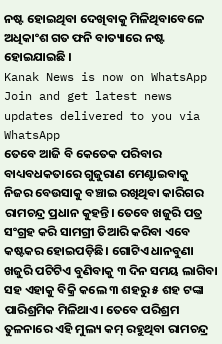ନଷ୍ଟ ହୋଇଥିବା ଦେଖିବାକୁ ମିଳିଥିବାବେଳେ ଅଧିକାଂଶ ଗତ ଫନି ବାତ୍ୟାରେ ନଷ୍ଟ ହୋଇଯାଇଛି ।
Kanak News is now on WhatsApp
Join and get latest news updates delivered to you via WhatsApp
ତେବେ ଆଜି ବି କେତେକ ପରିବାର ବାଧ୍ୟବଧକତାରେ ଗୁଜୁରାଣ ମେଣ୍ଟାଇବାକୁ ନିଜର ବେଉସାକୁ ବଞ୍ଚାଇ ରଖିଥିବା କାରିଗର ରାମଚନ୍ଦ୍ର ପ୍ରଧାନ କୁହନ୍ତି। ତେବେ ଖଜୁରି ପତ୍ର ସଂଗ୍ରହ କରି ସାମଗ୍ରୀ ତିଆରି କରିବା ଏବେ କଷ୍ଟକର ହୋଇପଡ଼ିଛି। ଗୋଟିଏ ଧାନବୁଣା ଖଜୁରି ପଟିଟିଏ ବୁଣିବାକୁ ୩ ଦିନ ସମୟ ଲାଗିବା ସହ ଏହାକୁ ବିକ୍ରି କଲେ ୩ ଶହରୁ ୫ ଶହ ଟଙ୍କା ପାରିଶ୍ରମିକ ମିଳିଥାଏ। ତେବେ ପରିଶ୍ରମ ତୁଳନାରେ ଏହି ମୁଲ୍ୟ କମ୍ ରହୁଥିବା ରାମଚନ୍ଦ୍ର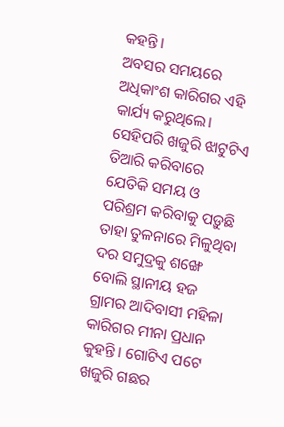କହନ୍ତି।
ଅବସର ସମୟରେ ଅଧିକାଂଶ କାରିଗର ଏହି କାର୍ଯ୍ୟ କରୁଥିଲେ। ସେହିପରି ଖଜୁରି ଝାଟୁଟିଏ ତିଆରି କରିବାରେ ଯେତିକି ସମୟ ଓ ପରିଶ୍ରମ କରିବାକୁ ପଡ଼ୁଛି ତାହା ତୁଳନାରେ ମିଳୁଥିବା ଦର ସମୁଦ୍ରକୁ ଶଙ୍ଖେ ବୋଲି ସ୍ଥାନୀୟ ହଜ ଗ୍ରାମର ଆଦିବାସୀ ମହିଳା କାରିଗର ମୀନା ପ୍ରଧାନ କୁହନ୍ତି। ଗୋଟିଏ ପଟେ ଖଜୁରି ଗଛର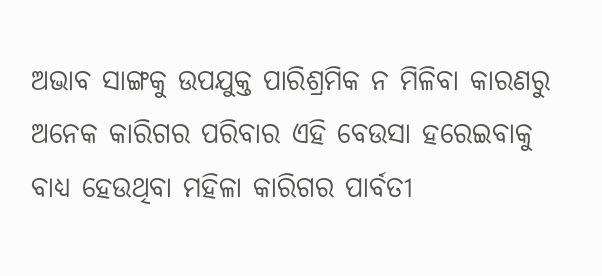ଅଭାବ ସାଙ୍ଗକୁ ଉପଯୁକ୍ତ ପାରିଶ୍ରମିକ ନ ମିଳିବା କାରଣରୁ ଅନେକ କାରିଗର ପରିବାର ଏହି ବେଉସା ହରେଇବାକୁ ବାଧ୍ୟ ହେଉଥିବା ମହିଳା କାରିଗର ପାର୍ବତୀ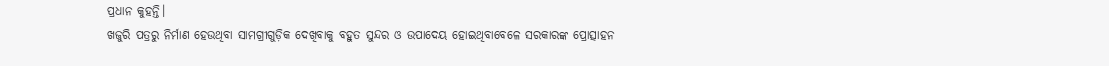ପ୍ରଧାନ କୁହନ୍ତି।
ଖଜୁରି ପତ୍ରରୁ ନିର୍ମାଣ ହେଉଥିବା ସାମଗ୍ରୀଗୁଡ଼ିକ ଦେଖିବାକୁ ବହୁତ ସୁନ୍ଦର ଓ ଉପାଦେୟ ହୋଇଥିବାବେଳେ ସରକାରଙ୍କ ପ୍ରୋତ୍ସାହନ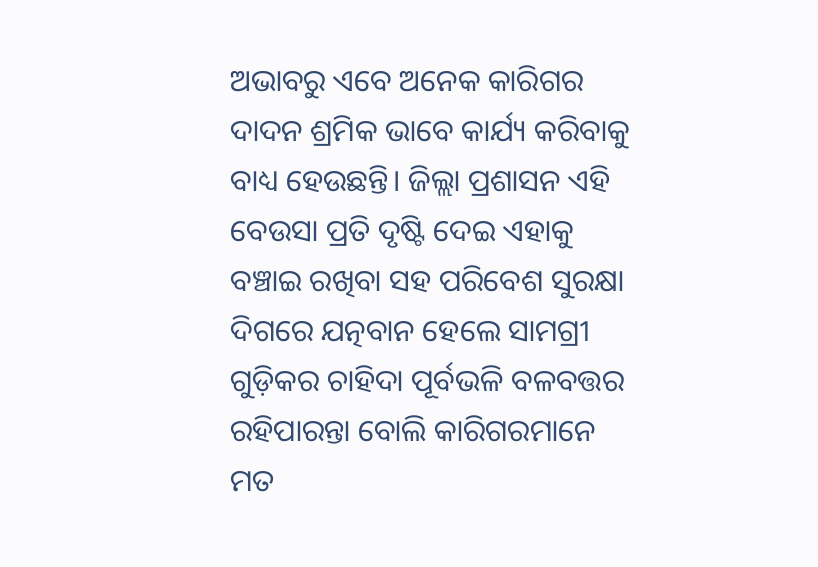ଅଭାବରୁ ଏବେ ଅନେକ କାରିଗର ଦାଦନ ଶ୍ରମିକ ଭାବେ କାର୍ଯ୍ୟ କରିବାକୁ ବାଧ୍ୟ ହେଉଛନ୍ତି। ଜିଲ୍ଲା ପ୍ରଶାସନ ଏହି ବେଉସା ପ୍ରତି ଦୃଷ୍ଟି ଦେଇ ଏହାକୁ ବଞ୍ଚାଇ ରଖିବା ସହ ପରିବେଶ ସୁରକ୍ଷା ଦିଗରେ ଯତ୍ନବାନ ହେଲେ ସାମଗ୍ରୀ ଗୁଡ଼ିକର ଚାହିଦା ପୂର୍ବଭଳି ବଳବତ୍ତର ରହିପାରନ୍ତା ବୋଲି କାରିଗରମାନେ ମତ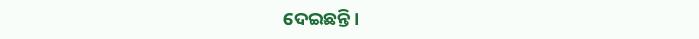ଦେଇଛନ୍ତି।